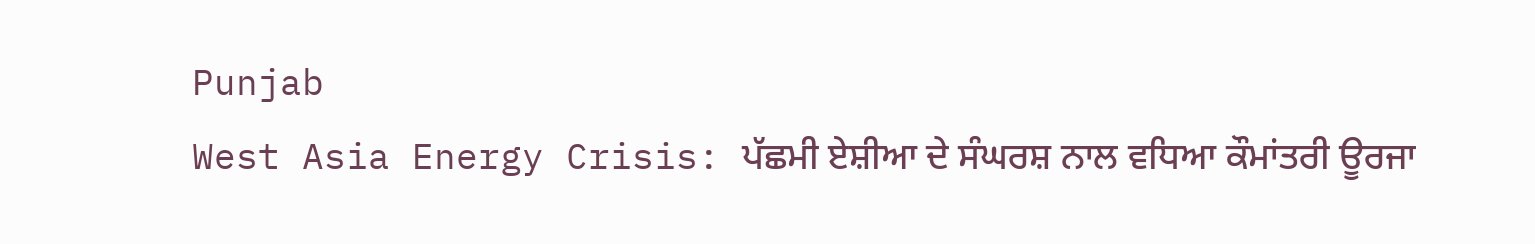Punjab
West Asia Energy Crisis: ਪੱਛਮੀ ਏਸ਼ੀਆ ਦੇ ਸੰਘਰਸ਼ ਨਾਲ ਵਧਿਆ ਕੌਮਾਂਤਰੀ ਊਰਜਾ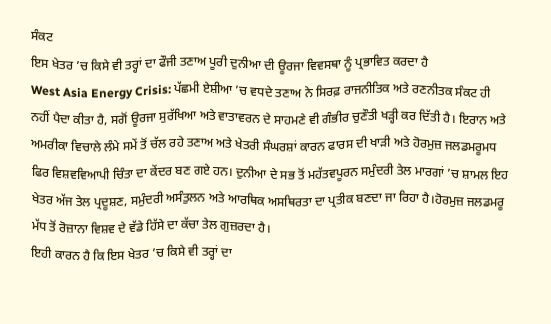ਸੰਕਟ
ਇਸ ਖੇਤਰ ’ਚ ਕਿਸੇ ਵੀ ਤਰ੍ਹਾਂ ਦਾ ਫੌਜੀ ਤਣਾਅ ਪੂਰੀ ਦੁਨੀਆ ਦੀ ਊਰਜਾ ਵਿਵਸਥਾ ਨੂੰ ਪ੍ਰਭਾਵਿਤ ਕਰਦਾ ਹੈ
West Asia Energy Crisis: ਪੱਛਮੀ ਏਸ਼ੀਆ ’ਚ ਵਧਦੇ ਤਣਾਅ ਨੇ ਸਿਰਫ਼ ਰਾਜਨੀਤਿਕ ਅਤੇ ਰਣਨੀਤਕ ਸੰਕਟ ਹੀ ਨਹੀਂ ਪੈਦਾ ਕੀਤਾ ਹੈ, ਸਗੋਂ ਊਰਜਾ ਸੁਰੱਖਿਆ ਅਤੇ ਵਾਤਾਵਰਨ ਦੇ ਸਾਹਮਣੇ ਵੀ ਗੰਭੀਰ ਚੁਣੌਤੀ ਖੜ੍ਹੀ ਕਰ ਦਿੱਤੀ ਹੈ। ਇਰਾਨ ਅਤੇ ਅਮਰੀਕਾ ਵਿਚਾਲੇ ਲੰਮੇ ਸਮੇਂ ਤੋਂ ਚੱਲ ਰਹੇ ਤਣਾਅ ਅਤੇ ਖੇਤਰੀ ਸੰਘਰਸ਼ਾਂ ਕਾਰਨ ਫਾਰਸ ਦੀ ਖਾੜੀ ਅਤੇ ਹੋਰਮੁਜ਼ ਜਲਡਮਰੂਮਧ ਫਿਰ ਵਿਸ਼ਵਵਿਆਪੀ ਚਿੰਤਾ ਦਾ ਕੇਂਦਰ ਬਣ ਗਏ ਹਨ। ਦੁਨੀਆ ਦੇ ਸਭ ਤੋਂ ਮਹੱਤਵਪੂਰਨ ਸਮੁੰਦਰੀ ਤੇਲ ਮਾਰਗਾਂ ’ਚ ਸ਼ਾਮਲ ਇਹ ਖੇਤਰ ਅੱਜ ਤੇਲ ਪ੍ਰਦੂਸ਼ਣ, ਸਮੁੰਦਰੀ ਅਸੰਤੁਲਨ ਅਤੇ ਆਰਥਿਕ ਅਸਥਿਰਤਾ ਦਾ ਪ੍ਰਤੀਕ ਬਣਦਾ ਜਾ ਰਿਹਾ ਹੈ।ਹੋਰਮੁਜ਼ ਜਲਡਮਰੂ ਮੱਧ ਤੋਂ ਰੋਜ਼ਾਨਾ ਵਿਸ਼ਵ ਦੇ ਵੱਡੇ ਹਿੱਸੇ ਦਾ ਕੱਚਾ ਤੇਲ ਗੁਜ਼ਰਦਾ ਹੈ।
ਇਹੀ ਕਾਰਨ ਹੈ ਕਿ ਇਸ ਖੇਤਰ ’ਚ ਕਿਸੇ ਵੀ ਤਰ੍ਹਾਂ ਦਾ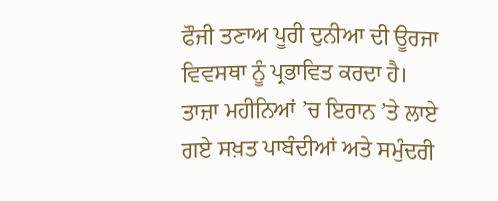ਫੌਜੀ ਤਣਾਅ ਪੂਰੀ ਦੁਨੀਆ ਦੀ ਊਰਜਾ ਵਿਵਸਥਾ ਨੂੰ ਪ੍ਰਭਾਵਿਤ ਕਰਦਾ ਹੈ। ਤਾਜ਼ਾ ਮਹੀਨਿਆਂ ’ਚ ਇਰਾਨ ’ਤੇ ਲਾਏ ਗਏ ਸਖ਼ਤ ਪਾਬੰਦੀਆਂ ਅਤੇ ਸਮੁੰਦਰੀ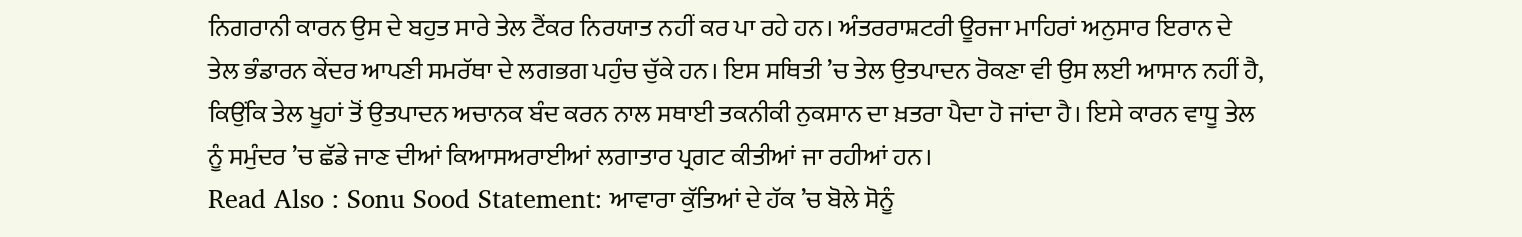ਨਿਗਰਾਨੀ ਕਾਰਨ ਉਸ ਦੇ ਬਹੁਤ ਸਾਰੇ ਤੇਲ ਟੈਂਕਰ ਨਿਰਯਾਤ ਨਹੀਂ ਕਰ ਪਾ ਰਹੇ ਹਨ। ਅੰਤਰਰਾਸ਼ਟਰੀ ਊਰਜਾ ਮਾਹਿਰਾਂ ਅਨੁਸਾਰ ਇਰਾਨ ਦੇ ਤੇਲ ਭੰਡਾਰਨ ਕੇਂਦਰ ਆਪਣੀ ਸਮਰੱਥਾ ਦੇ ਲਗਭਗ ਪਹੁੰਚ ਚੁੱਕੇ ਹਨ। ਇਸ ਸਥਿਤੀ ’ਚ ਤੇਲ ਉਤਪਾਦਨ ਰੋਕਣਾ ਵੀ ਉਸ ਲਈ ਆਸਾਨ ਨਹੀਂ ਹੈ, ਕਿਉਂਕਿ ਤੇਲ ਖੂਹਾਂ ਤੋਂ ਉਤਪਾਦਨ ਅਚਾਨਕ ਬੰਦ ਕਰਨ ਨਾਲ ਸਥਾਈ ਤਕਨੀਕੀ ਨੁਕਸਾਨ ਦਾ ਖ਼ਤਰਾ ਪੈਦਾ ਹੋ ਜਾਂਦਾ ਹੈ। ਇਸੇ ਕਾਰਨ ਵਾਧੂ ਤੇਲ ਨੂੰ ਸਮੁੰਦਰ ’ਚ ਛੱਡੇ ਜਾਣ ਦੀਆਂ ਕਿਆਸਅਰਾਈਆਂ ਲਗਾਤਾਰ ਪ੍ਰਗਟ ਕੀਤੀਆਂ ਜਾ ਰਹੀਆਂ ਹਨ।
Read Also : Sonu Sood Statement: ਆਵਾਰਾ ਕੁੱਤਿਆਂ ਦੇ ਹੱਕ ’ਚ ਬੋਲੇ ਸੋਨੂੰ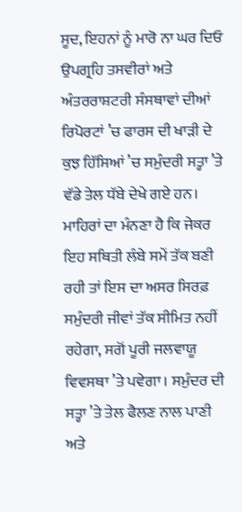ਸੂਦ, ਇਹਨਾਂ ਨੂੰ ਮਾਰੋ ਨਾ ਘਰ ਦਿਓ
ਉਪਗ੍ਰਹਿ ਤਸਵੀਰਾਂ ਅਤੇ ਅੰਤਰਰਾਸ਼ਟਰੀ ਸੰਸਥਾਵਾਂ ਦੀਆਂ ਰਿਪੋਰਟਾਂ ’ਚ ਫਾਰਸ ਦੀ ਖਾੜੀ ਦੇ ਕੁਝ ਹਿੱਸਿਆਂ ’ਚ ਸਮੁੰਦਰੀ ਸਤ੍ਹਾ ’ਤੇ ਵੱਡੇ ਤੇਲ ਧੱਬੇ ਦੇਖੇ ਗਏ ਹਨ। ਮਾਹਿਰਾਂ ਦਾ ਮੰਨਣਾ ਹੈ ਕਿ ਜੇਕਰ ਇਹ ਸਥਿਤੀ ਲੰਬੇ ਸਮੇਂ ਤੱਕ ਬਣੀ ਰਹੀ ਤਾਂ ਇਸ ਦਾ ਅਸਰ ਸਿਰਫ਼ ਸਮੁੰਦਰੀ ਜੀਵਾਂ ਤੱਕ ਸੀਮਿਤ ਨਹੀਂ ਰਹੇਗਾ, ਸਗੋਂ ਪੂਰੀ ਜਲਵਾਯੂ ਵਿਵਸਥਾ ’ਤੇ ਪਵੇਗਾ। ਸਮੁੰਦਰ ਦੀ ਸਤ੍ਹਾ ’ਤੇ ਤੇਲ ਫੈਲਣ ਨਾਲ ਪਾਣੀ ਅਤੇ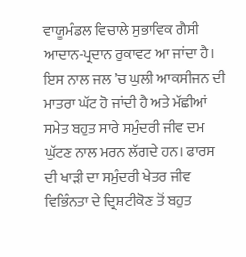ਵਾਯੂਮੰਡਲ ਵਿਚਾਲੇ ਸੁਭਾਵਿਕ ਗੈਸੀ ਆਦਾਨ-ਪ੍ਰਦਾਨ ਰੁਕਾਵਟ ਆ ਜਾਂਦਾ ਹੈ। ਇਸ ਨਾਲ ਜਲ ’ਚ ਘੁਲੀ ਆਕਸੀਜਨ ਦੀ ਮਾਤਰਾ ਘੱਟ ਹੋ ਜਾਂਦੀ ਹੈ ਅਤੇ ਮੱਛੀਆਂ ਸਮੇਤ ਬਹੁਤ ਸਾਰੇ ਸਮੁੰਦਰੀ ਜੀਵ ਦਮ ਘੁੱਟਣ ਨਾਲ ਮਰਨ ਲੱਗਦੇ ਹਨ। ਫਾਰਸ ਦੀ ਖਾੜੀ ਦਾ ਸਮੁੰਦਰੀ ਖੇਤਰ ਜੀਵ ਵਿਭਿੰਨਤਾ ਦੇ ਦ੍ਰਿਸ਼ਟੀਕੋਣ ਤੋਂ ਬਹੁਤ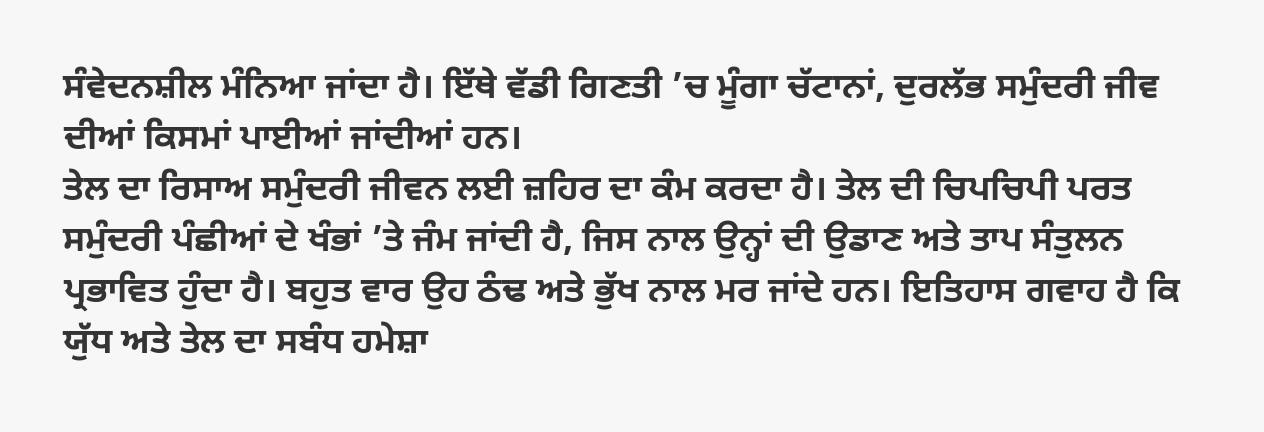ਸੰਵੇਦਨਸ਼ੀਲ ਮੰਨਿਆ ਜਾਂਦਾ ਹੈ। ਇੱਥੇ ਵੱਡੀ ਗਿਣਤੀ ’ਚ ਮੂੰਗਾ ਚੱਟਾਨਾਂ, ਦੁਰਲੱਭ ਸਮੁੰਦਰੀ ਜੀਵ ਦੀਆਂ ਕਿਸਮਾਂ ਪਾਈਆਂ ਜਾਂਦੀਆਂ ਹਨ।
ਤੇਲ ਦਾ ਰਿਸਾਅ ਸਮੁੰਦਰੀ ਜੀਵਨ ਲਈ ਜ਼ਹਿਰ ਦਾ ਕੰਮ ਕਰਦਾ ਹੈ। ਤੇਲ ਦੀ ਚਿਪਚਿਪੀ ਪਰਤ ਸਮੁੰਦਰੀ ਪੰਛੀਆਂ ਦੇ ਖੰਭਾਂ ’ਤੇ ਜੰਮ ਜਾਂਦੀ ਹੈ, ਜਿਸ ਨਾਲ ਉਨ੍ਹਾਂ ਦੀ ਉਡਾਣ ਅਤੇ ਤਾਪ ਸੰਤੁਲਨ ਪ੍ਰਭਾਵਿਤ ਹੁੰਦਾ ਹੈ। ਬਹੁਤ ਵਾਰ ਉਹ ਠੰਢ ਅਤੇ ਭੁੱਖ ਨਾਲ ਮਰ ਜਾਂਦੇ ਹਨ। ਇਤਿਹਾਸ ਗਵਾਹ ਹੈ ਕਿ ਯੁੱਧ ਅਤੇ ਤੇਲ ਦਾ ਸਬੰਧ ਹਮੇਸ਼ਾ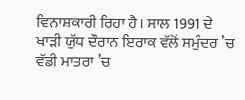ਵਿਨਾਸ਼ਕਾਰੀ ਰਿਹਾ ਹੈ। ਸਾਲ 1991 ਦੇ ਖਾੜੀ ਯੁੱਧ ਦੌਰਾਨ ਇਰਾਕ ਵੱਲੋਂ ਸਮੁੰਦਰ ’ਚ ਵੱਡੀ ਮਾਤਰਾ ’ਚ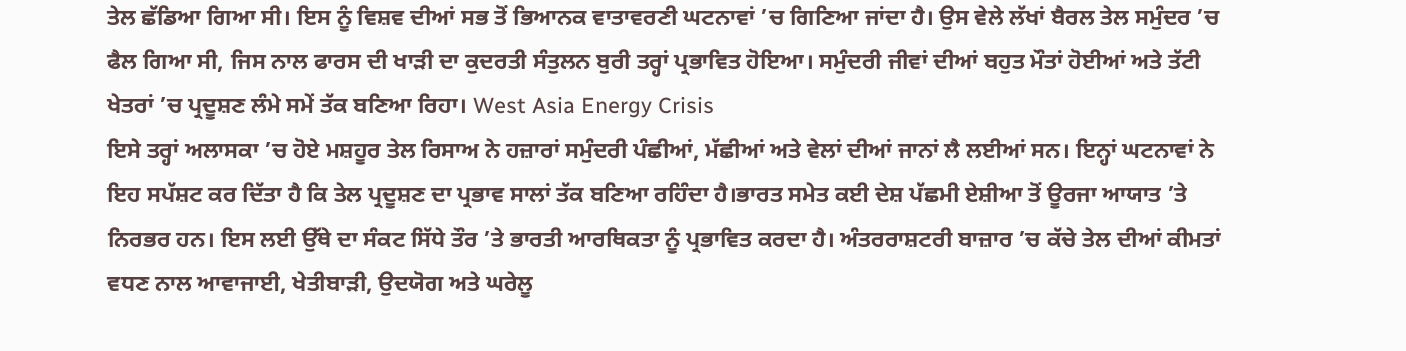ਤੇਲ ਛੱਡਿਆ ਗਿਆ ਸੀ। ਇਸ ਨੂੰ ਵਿਸ਼ਵ ਦੀਆਂ ਸਭ ਤੋਂ ਭਿਆਨਕ ਵਾਤਾਵਰਣੀ ਘਟਨਾਵਾਂ ’ਚ ਗਿਣਿਆ ਜਾਂਦਾ ਹੈ। ਉਸ ਵੇਲੇ ਲੱਖਾਂ ਬੈਰਲ ਤੇਲ ਸਮੁੰਦਰ ’ਚ ਫੈਲ ਗਿਆ ਸੀ, ਜਿਸ ਨਾਲ ਫਾਰਸ ਦੀ ਖਾੜੀ ਦਾ ਕੁਦਰਤੀ ਸੰਤੁਲਨ ਬੁਰੀ ਤਰ੍ਹਾਂ ਪ੍ਰਭਾਵਿਤ ਹੋਇਆ। ਸਮੁੰਦਰੀ ਜੀਵਾਂ ਦੀਆਂ ਬਹੁਤ ਮੌਤਾਂ ਹੋਈਆਂ ਅਤੇ ਤੱਟੀ ਖੇਤਰਾਂ ’ਚ ਪ੍ਰਦੂਸ਼ਣ ਲੰਮੇ ਸਮੇਂ ਤੱਕ ਬਣਿਆ ਰਿਹਾ। West Asia Energy Crisis
ਇਸੇ ਤਰ੍ਹਾਂ ਅਲਾਸਕਾ ’ਚ ਹੋਏ ਮਸ਼ਹੂਰ ਤੇਲ ਰਿਸਾਅ ਨੇ ਹਜ਼ਾਰਾਂ ਸਮੁੰਦਰੀ ਪੰਛੀਆਂ, ਮੱਛੀਆਂ ਅਤੇ ਵੇਲਾਂ ਦੀਆਂ ਜਾਨਾਂ ਲੈ ਲਈਆਂ ਸਨ। ਇਨ੍ਹਾਂ ਘਟਨਾਵਾਂ ਨੇ ਇਹ ਸਪੱਸ਼ਟ ਕਰ ਦਿੱਤਾ ਹੈ ਕਿ ਤੇਲ ਪ੍ਰਦੂਸ਼ਣ ਦਾ ਪ੍ਰਭਾਵ ਸਾਲਾਂ ਤੱਕ ਬਣਿਆ ਰਹਿੰਦਾ ਹੈ।ਭਾਰਤ ਸਮੇਤ ਕਈ ਦੇਸ਼ ਪੱਛਮੀ ਏਸ਼ੀਆ ਤੋਂ ਊਰਜਾ ਆਯਾਤ ’ਤੇ ਨਿਰਭਰ ਹਨ। ਇਸ ਲਈ ਉੱਥੇ ਦਾ ਸੰਕਟ ਸਿੱਧੇ ਤੌਰ ’ਤੇ ਭਾਰਤੀ ਆਰਥਿਕਤਾ ਨੂੰ ਪ੍ਰਭਾਵਿਤ ਕਰਦਾ ਹੈ। ਅੰਤਰਰਾਸ਼ਟਰੀ ਬਾਜ਼ਾਰ ’ਚ ਕੱਚੇ ਤੇਲ ਦੀਆਂ ਕੀਮਤਾਂ ਵਧਣ ਨਾਲ ਆਵਾਜਾਈ, ਖੇਤੀਬਾੜੀ, ਉਦਯੋਗ ਅਤੇ ਘਰੇਲੂ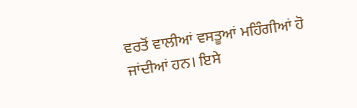ਵਰਤੋਂ ਵਾਲੀਆਂ ਵਸਤੂਆਂ ਮਹਿੰਗੀਆਂ ਹੋ ਜਾਂਦੀਆਂ ਹਨ। ਇਸੇ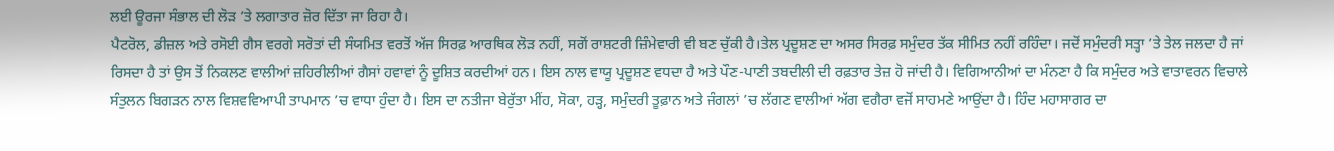ਲਈ ਊਰਜਾ ਸੰਭਾਲ ਦੀ ਲੋੜ ’ਤੇ ਲਗਾਤਾਰ ਜ਼ੋਰ ਦਿੱਤਾ ਜਾ ਰਿਹਾ ਹੈ।
ਪੈਟਰੋਲ, ਡੀਜ਼ਲ ਅਤੇ ਰਸੋਈ ਗੈਸ ਵਰਗੇ ਸਰੋਤਾਂ ਦੀ ਸੰਯਮਿਤ ਵਰਤੋਂ ਅੱਜ ਸਿਰਫ਼ ਆਰਥਿਕ ਲੋੜ ਨਹੀਂ, ਸਗੋਂ ਰਾਸ਼ਟਰੀ ਜ਼ਿੰਮੇਵਾਰੀ ਵੀ ਬਣ ਚੁੱਕੀ ਹੈ।ਤੇਲ ਪ੍ਰਦੂਸ਼ਣ ਦਾ ਅਸਰ ਸਿਰਫ਼ ਸਮੁੰਦਰ ਤੱਕ ਸੀਮਿਤ ਨਹੀਂ ਰਹਿੰਦਾ। ਜਦੋਂ ਸਮੁੰਦਰੀ ਸਤ੍ਹਾ ’ਤੇ ਤੇਲ ਜਲਦਾ ਹੈ ਜਾਂ ਰਿਸਦਾ ਹੈ ਤਾਂ ਉਸ ਤੋਂ ਨਿਕਲਣ ਵਾਲੀਆਂ ਜ਼ਹਿਰੀਲੀਆਂ ਗੈਸਾਂ ਹਵਾਵਾਂ ਨੂੰ ਦੂਸ਼ਿਤ ਕਰਦੀਆਂ ਹਨ। ਇਸ ਨਾਲ ਵਾਯੂ ਪ੍ਰਦੂਸ਼ਣ ਵਧਦਾ ਹੈ ਅਤੇ ਪੌਣ-ਪਾਣੀ ਤਬਦੀਲੀ ਦੀ ਰਫ਼ਤਾਰ ਤੇਜ਼ ਹੋ ਜਾਂਦੀ ਹੈ। ਵਿਗਿਆਨੀਆਂ ਦਾ ਮੰਨਣਾ ਹੈ ਕਿ ਸਮੁੰਦਰ ਅਤੇ ਵਾਤਾਵਰਨ ਵਿਚਾਲੇ ਸੰਤੁਲਨ ਬਿਗੜਨ ਨਾਲ ਵਿਸ਼ਵਵਿਆਪੀ ਤਾਪਮਾਨ ’ਚ ਵਾਧਾ ਹੁੰਦਾ ਹੈ। ਇਸ ਦਾ ਨਤੀਜਾ ਬੇਰੁੱਤਾ ਮੀਂਹ, ਸੋਕਾ, ਹੜ੍ਹ, ਸਮੁੰਦਰੀ ਤੂਫ਼ਾਨ ਅਤੇ ਜੰਗਲਾਂ ’ਚ ਲੱਗਣ ਵਾਲੀਆਂ ਅੱਗ ਵਗੈਰਾ ਵਜੋਂ ਸਾਹਮਣੇ ਆਉਂਦਾ ਹੈ। ਹਿੰਦ ਮਹਾਸਾਗਰ ਦਾ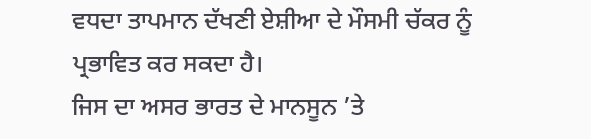ਵਧਦਾ ਤਾਪਮਾਨ ਦੱਖਣੀ ਏਸ਼ੀਆ ਦੇ ਮੌਸਮੀ ਚੱਕਰ ਨੂੰ ਪ੍ਰਭਾਵਿਤ ਕਰ ਸਕਦਾ ਹੈ।
ਜਿਸ ਦਾ ਅਸਰ ਭਾਰਤ ਦੇ ਮਾਨਸੂਨ ’ਤੇ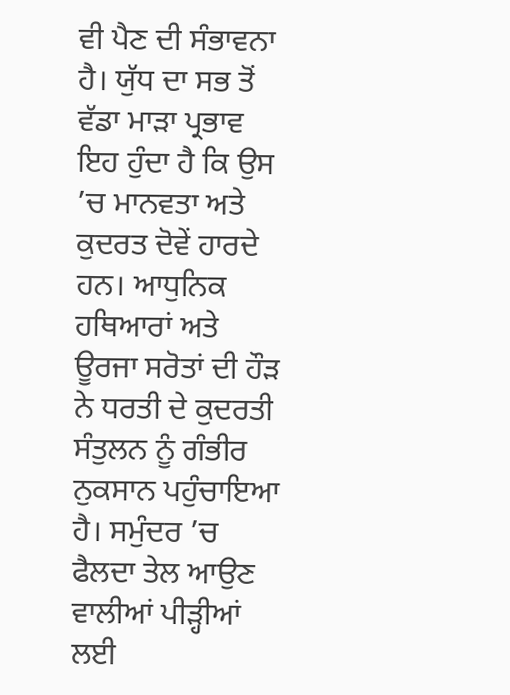ਵੀ ਪੈਣ ਦੀ ਸੰਭਾਵਨਾ ਹੈ। ਯੁੱਧ ਦਾ ਸਭ ਤੋਂ ਵੱਡਾ ਮਾੜਾ ਪ੍ਰਭਾਵ ਇਹ ਹੁੰਦਾ ਹੈ ਕਿ ਉਸ ’ਚ ਮਾਨਵਤਾ ਅਤੇ ਕੁਦਰਤ ਦੋਵੇਂ ਹਾਰਦੇ ਹਨ। ਆਧੁਨਿਕ ਹਥਿਆਰਾਂ ਅਤੇ ਊਰਜਾ ਸਰੋਤਾਂ ਦੀ ਹੌੜ ਨੇ ਧਰਤੀ ਦੇ ਕੁਦਰਤੀ ਸੰਤੁਲਨ ਨੂੰ ਗੰਭੀਰ ਨੁਕਸਾਨ ਪਹੁੰਚਾਇਆ ਹੈ। ਸਮੁੰਦਰ ’ਚ ਫੈਲਦਾ ਤੇਲ ਆਉਣ ਵਾਲੀਆਂ ਪੀੜ੍ਹੀਆਂ ਲਈ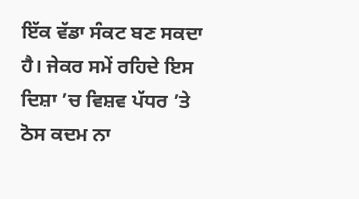ਇੱਕ ਵੱਡਾ ਸੰਕਟ ਬਣ ਸਕਦਾ ਹੈ। ਜੇਕਰ ਸਮੇਂ ਰਹਿਦੇ ਇਸ ਦਿਸ਼ਾ ’ਚ ਵਿਸ਼ਵ ਪੱਧਰ ’ਤੇ ਠੋਸ ਕਦਮ ਨਾ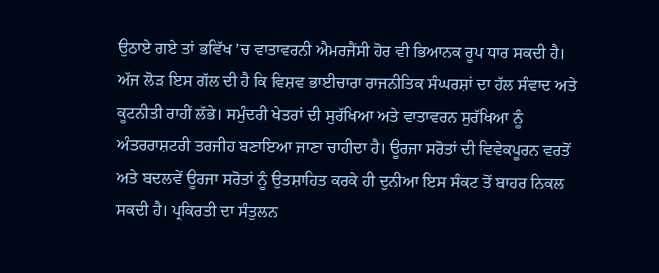ਉਠਾਏ ਗਏ ਤਾਂ ਭਵਿੱਖ ’ਚ ਵਾਤਾਵਰਨੀ ਐਮਰਜੈਂਸੀ ਹੋਰ ਵੀ ਭਿਆਨਕ ਰੂਪ ਧਾਰ ਸਕਦੀ ਹੈ।
ਅੱਜ ਲੋੜ ਇਸ ਗੱਲ ਦੀ ਹੈ ਕਿ ਵਿਸ਼ਵ ਭਾਈਚਾਰਾ ਰਾਜਨੀਤਿਕ ਸੰਘਰਸ਼ਾਂ ਦਾ ਹੱਲ ਸੰਵਾਦ ਅਤੇ ਕੂਟਨੀਤੀ ਰਾਹੀਂ ਲੱਭੇ। ਸਮੁੰਦਰੀ ਖੇਤਰਾਂ ਦੀ ਸੁਰੱਖਿਆ ਅਤੇ ਵਾਤਾਵਰਨ ਸੁਰੱਖਿਆ ਨੂੰ ਅੰਤਰਰਾਸ਼ਟਰੀ ਤਰਜੀਹ ਬਣਾਇਆ ਜਾਣਾ ਚਾਹੀਦਾ ਹੈ। ਊਰਜਾ ਸਰੋਤਾਂ ਦੀ ਵਿਵੇਕਪੂਰਨ ਵਰਤੋਂ ਅਤੇ ਬਦਲਵੇਂ ਊਰਜਾ ਸਰੋਤਾਂ ਨੂੰ ਉਤਸ਼ਾਹਿਤ ਕਰਕੇ ਹੀ ਦੁਨੀਆ ਇਸ ਸੰਕਟ ਤੋਂ ਬਾਹਰ ਨਿਕਲ ਸਕਦੀ ਹੈ। ਪ੍ਰਕਿਰਤੀ ਦਾ ਸੰਤੁਲਨ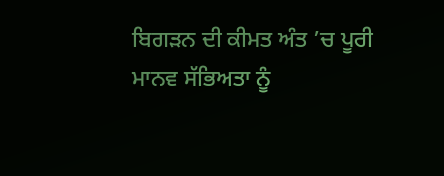ਬਿਗੜਨ ਦੀ ਕੀਮਤ ਅੰਤ ’ਚ ਪੂਰੀ ਮਾਨਵ ਸੱਭਿਅਤਾ ਨੂੰ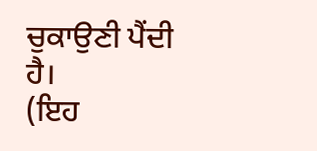ਚੁਕਾਉਣੀ ਪੈਂਦੀ ਹੈ।
(ਇਹ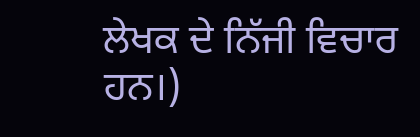ਲੇਖਕ ਦੇ ਨਿੱਜੀ ਵਿਚਾਰ ਹਨ।)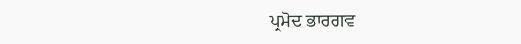ਪ੍ਰਮੋਦ ਭਾਰਗਵ